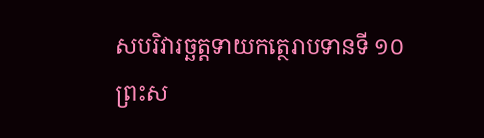សបរិវារច្ឆត្តទាយកត្ថេរាបទានទី ១០
ព្រះស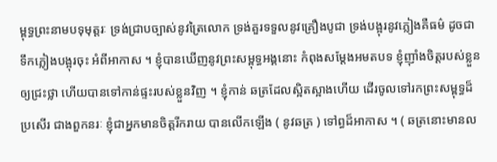ម្ពុទ្ធព្រះនាមបទុមុត្តរៈ ទ្រង់ជ្រាបច្បាស់នូវត្រៃលោក ទ្រង់គួរទទួលនូវគ្រឿងបូជា ទ្រង់បង្អុរនូវភ្លៀងគឺធម៌ ដូចជាទឹកភ្លៀងបង្អុរចុះ អំពីអាកាស ។ ខ្ញុំបានឃើញនូវព្រះសម្ពុទ្ធអង្គនោះ កំពុងសម្តែងអមតបទ ខ្ញុំញ៉ាំងចិត្តរបស់ខ្លួនឲ្យជ្រះថ្លា ហើយបានទៅកាន់ផ្ទះរបស់ខ្លួនវិញ ។ ខ្ញុំកាន់ ឆត្រដែលស្អិតស្អាងហើយ ដើរចូលទៅរកព្រះសម្ពុទ្ធដ៏ប្រសើរ ជាងពួកនរៈ ខ្ញុំជាអ្នកមានចិត្តរីករាយ បានលើកឡើង ( នូវឆត្រ ) ទៅព្ធដ៏អាកាស ។ ( ឆត្រនោះមានល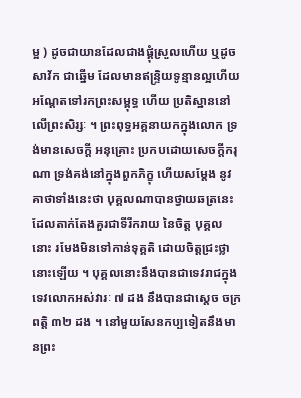ម្អ ) ដូចជាយានដែលជាងផ្គុំស្រួលហើយ ឬដូចសាវ័ក ជាឆ្នើម ដែលមានឥន្ទ្រិយទូន្មានល្អហើយ អណ្តែតទៅរកព្រះសម្ពុទ្ធ ហើយ ប្រតិស្ឋាននៅលើព្រះសិរ្សៈ ។ ព្រះពុទ្ធអគ្គនាយកក្នុងលោក ទ្រង់មានសេចក្តី អនុគ្រោះ ប្រកបដោយសេចក្តីករុណា ទ្រង់គង់នៅក្នុងពួកភិក្ខុ ហើយសម្តែង នូវគាថាទាំងនេះថា បុគ្គលណាបានថ្វាយឆត្រនេះ ដែលតាក់តែងគួរជាទីរីករាយ នៃចិត្ត បុគ្គលនោះ រមែងមិនទៅកាន់ទុគ្គតិ ដោយចិត្តជ្រះថ្លានោះឡើយ ។ បុគ្គលនោះនឹងបានជាទេវរាជក្នុងទេវលោកអស់វារៈ ៧ ដង នឹងបានជាស្តេច ចក្រពត្តិ ៣២ ដង ។ នៅមួយសែនកប្បទៀតនឹងមានព្រះ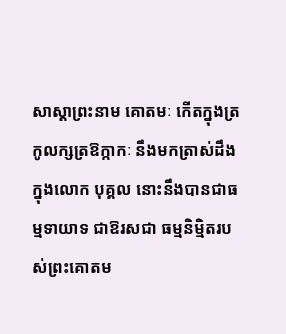សាស្តាព្រះនាម គោតមៈ កើតក្នុងត្រកូលក្សត្រឱក្កាកៈ នឹងមកត្រាស់ដឹងក្នុងលោក បុគ្គល នោះនឹងបានជាធម្មទាយាទ ជាឱរសជា ធម្មនិម្មិតរបស់ព្រះគោតម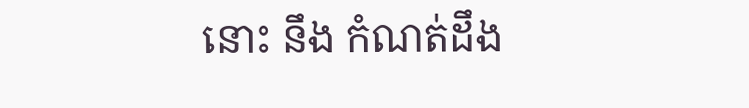នោះ នឹង កំណត់ដឹង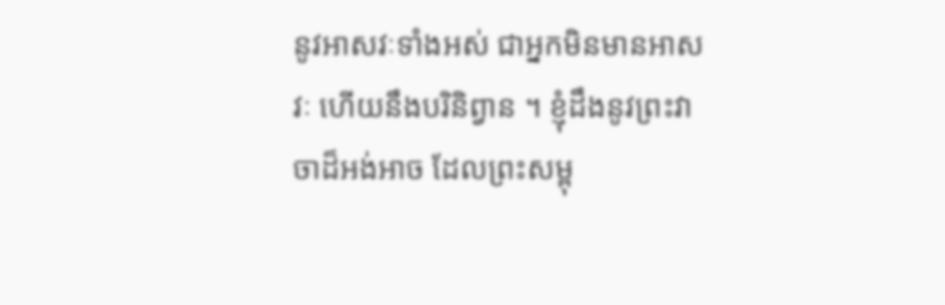នូវអាសវៈទាំងអស់ ជាអ្នកមិនមានអាសវៈ ហើយនឹងបរិនិព្វាន ។ ខ្ញុំដឹងនូវព្រះវាចាដ៏អង់អាច ដែលព្រះសម្ពុ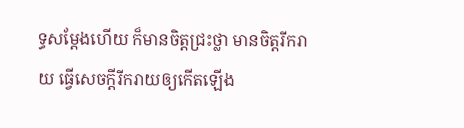ទ្ធសម្តែងហើយ ក៏មានចិត្តជ្រះថ្លា មានចិត្តរីករាយ ធ្វើសេចក្តីរីករាយឲ្យកើតឡើង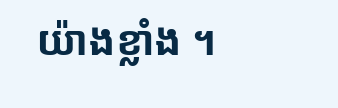យ៉ាងខ្លាំង ។